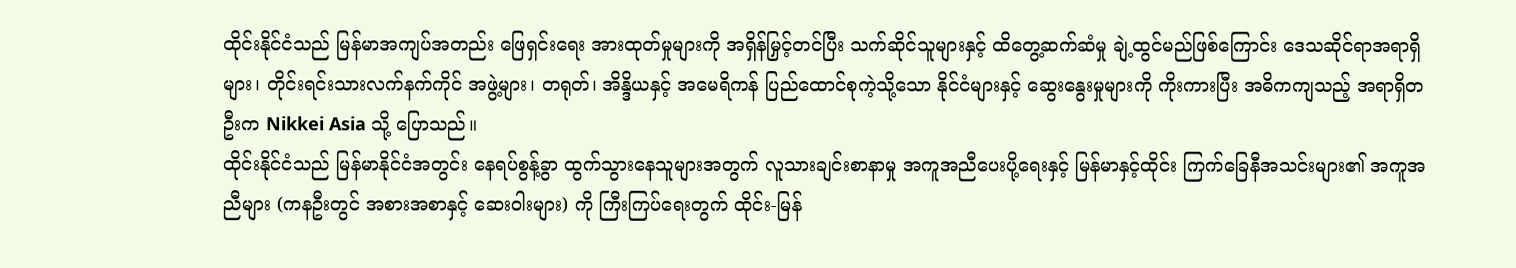ထိုင်းနိုင်ငံသည် မြန်မာအကျပ်အတည်း ဖြေရှင်းရေး အားထုတ်မှုများကို အရှိန်မြှင့်တင်ပြီး သက်ဆိုင်သူများနှင့် ထိတွေ့ဆက်ဆံမှု ချဲ့ထွင်မည်ဖြစ်ကြောင်း ဒေသဆိုင်ရာအရာရှိများ၊ တိုင်းရင်းသားလက်နက်ကိုင် အဖွဲ့များ၊ တရုတ်၊ အိန္ဒိယနှင့် အမေရိကန် ပြည်ထောင်စုကဲ့သို့သော နိုင်ငံများနှင့် ဆွေးနွေးမှုများကို ကိုးကားပြီး အဓိကကျသည့် အရာရှိတဦးက Nikkei Asia သို့ ပြောသည်။
ထိုင်းနိုင်ငံသည် မြန်မာနိုင်ငံအတွင်း နေရပ်စွန့်ခွာ ထွက်သွားနေသူများအတွက် လူသားချင်းစာနာမှု အကူအညီပေးပို့ရေးနှင့် မြန်မာနှင့်ထိုင်း ကြက်ခြေနီအသင်းများ၏ အကူအညီများ (ကနဦးတွင် အစားအစာနှင့် ဆေးဝါးများ) ကို ကြီးကြပ်ရေးတွက် ထိုင်း-မြန်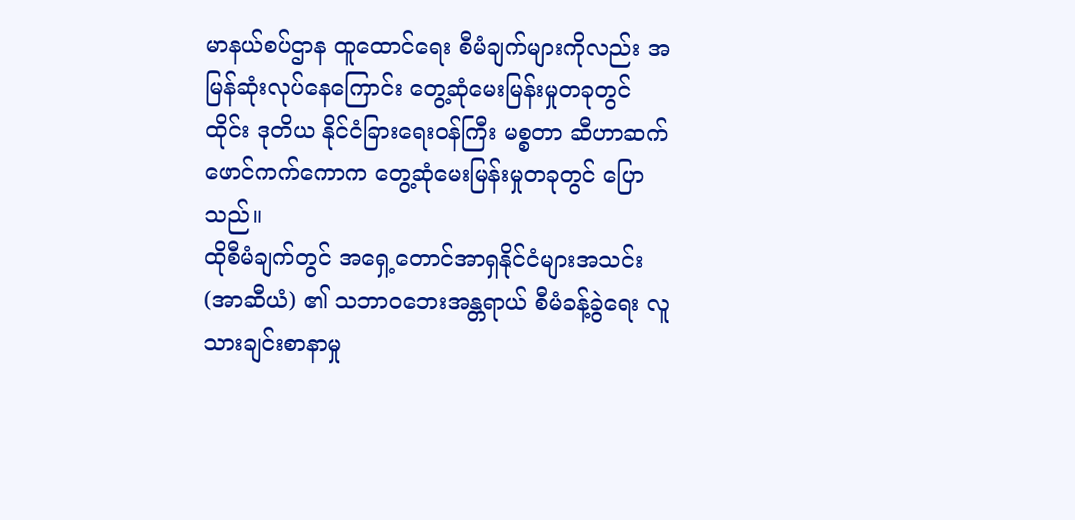မာနယ်စပ်ဌာန ထူထောင်ရေး စီမံချက်များကိုလည်း အမြန်ဆုံးလုပ်နေကြောင်း တွေ့ဆုံမေးမြန်းမှုတခုတွင် ထိုင်း ဒုတိယ နိုင်ငံခြားရေးဝန်ကြီး မစ္စတာ ဆီဟာဆက် ဖောင်ကက်ကောက တွေ့ဆုံမေးမြန်းမှုတခုတွင် ပြောသည်။
ထိုစီမံချက်တွင် အရှေ့တောင်အာရှနိုင်ငံများအသင်း (အာဆီယံ) ၏ သဘာဝဘေးအန္တရာယ် စီမံခန့်ခွဲရေး လူသားချင်းစာနာမှု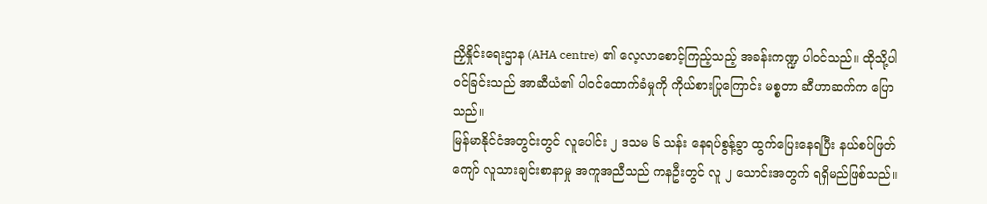ညှိနှိုင်းရေးဌာန (AHA centre) ၏ လေ့လာစောင့်ကြည့်သည့် အခန်းကဏ္ဍ ပါဝင်သည်။ ထိုသို့ပါဝင်ခြင်းသည် အာဆီယံ၏ ပါဝင်ထောက်ခံမှုကို ကိုယ်စားပြုကြောင်း မစ္စတာ ဆီဟာဆက်က ပြောသည်။
မြန်မာနိုင်ငံအတွင်းတွင် လူပေါင်း ၂ ဒသမ ၆ သန်း နေရပ်စွန့်ခွာ ထွက်ပြေးနေရပြီး နယ်စပ်ဖြတ်ကျော် လူသားချင်းစာနာမှု အကူအညီသည် ကနဦးတွင် လူ ၂ သောင်းအတွက် ရရှိမည်ဖြစ်သည်။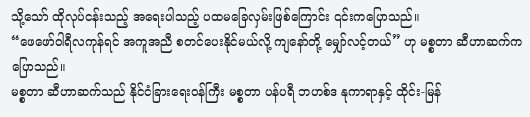သို့သော် ထိုလုပ်ငန်းသည့် အရေးပါသည့် ပထမခြေလှမ်းဖြစ်ကြောင်း ၎င်းကပြောသည်။
“ဖေဖော်ဝါရီလကုန်ရင် အကူအညီ စတင်ပေးနိုင်မယ်လို့ ကျနော်တို့ မျှော်လင့်တယ်” ဟု မစ္စတာ ဆီဟာဆက်က ပြောသည်။
မစ္စတာ ဆီဟာဆက်သည် နိုင်ငံခြားရေးဝန်ကြီး မစ္စတာ ပန်ပရီ ဘဟစ်ဒ နုကာရာနှင့် ထိုင်း-မြန်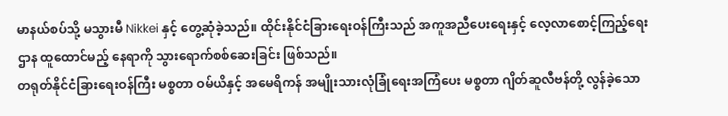မာနယ်စပ်သို့ မသွားမီ Nikkei နှင့် တွေ့ဆုံခဲ့သည်။ ထိုင်းနိုင်ငံခြားရေးဝန်ကြီးသည် အကူအညီပေးရေးနှင့် လေ့လာစောင့်ကြည့်ရေးဌာန ထူထောင်မည့် နေရာကို သွားရောက်စစ်ဆေးခြင်း ဖြစ်သည်။
တရုတ်နိုင်ငံခြားရေးဝန်ကြီး မစ္စတာ ဝမ်ယိနှင့် အမေရိကန် အမျိုးသားလုံခြုံရေးအကြံပေး မစ္စတာ ဂျိတ်ဆူလီဗန်တို့ လွန်ခဲ့သော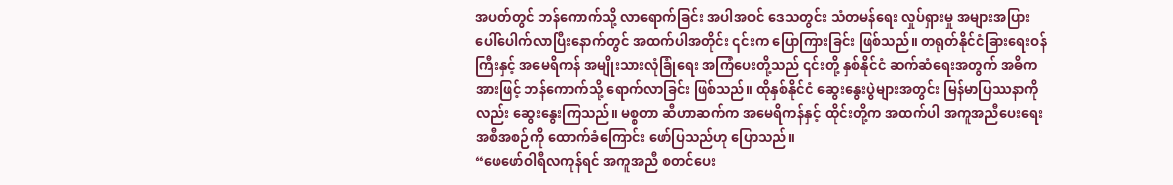အပတ်တွင် ဘန်ကောက်သို့ လာရောက်ခြင်း အပါအဝင် ဒေသတွင်း သံတမန်ရေး လှုပ်ရှားမှု အများအပြား ပေါ်ပေါက်လာပြီးနောက်တွင် အထက်ပါအတိုင်း ၎င်းက ပြောကြားခြင်း ဖြစ်သည်။ တရုတ်နိုင်ငံခြားရေးဝန်ကြီးနှင့် အမေရိကန် အမျိုးသားလုံခြုံရေး အကြံပေးတို့သည် ၎င်းတို့ နှစ်နိုင်ငံ ဆက်ဆံရေးအတွက် အဓိကအားဖြင့် ဘန်ကောက်သို့ ရောက်လာခြင်း ဖြစ်သည်။ ထိုနှစ်နိုင်ငံ ဆွေးနွေးပွဲများအတွင်း မြန်မာပြဿနာကိုလည်း ဆွေးနွေးကြသည်။ မစ္စတာ ဆီဟာဆက်က အမေရိကန်နှင့် ထိုင်းတို့က အထက်ပါ အကူအညီပေးရေး အစီအစဉ်ကို ထောက်ခံကြောင်း ဖော်ပြသည်ဟု ပြောသည်။
“ဖေဖော်ဝါရီလကုန်ရင် အကူအညီ စတင်ပေး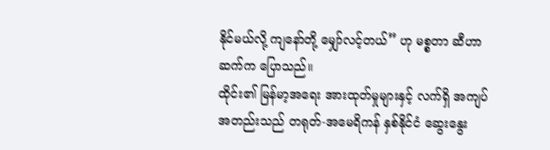နိုင်မယ်လို့ ကျနော်တို့ မျှော်လင့်တယ်” ဟု မစ္စတာ ဆီဟာဆက်က ပြောသည်။
ထိုင်း၏ မြန်မာ့အရေး အားထုတ်မှုများနှင့် လက်ရှိ အကျပ်အတည်းသည် တရုတ်-အမေရိကန် နှစ်နိုင်ငံ ဆွေးနွေး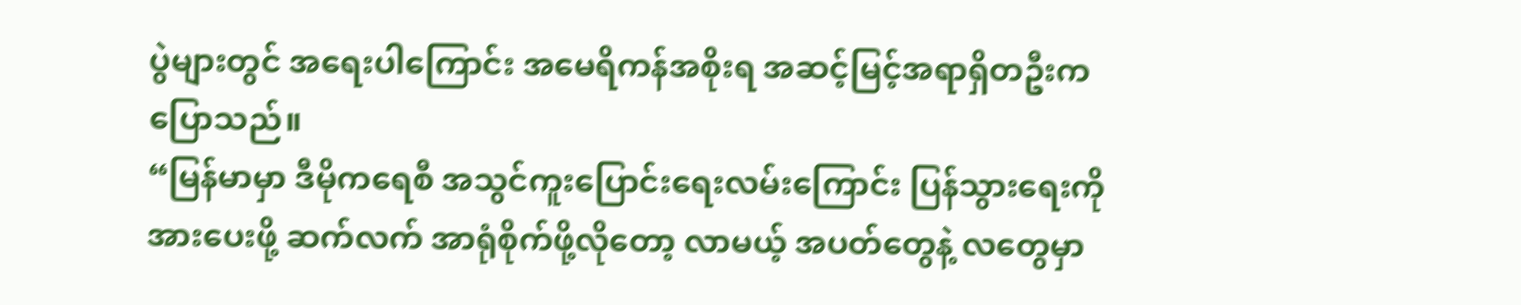ပွဲများတွင် အရေးပါကြောင်း အမေရိကန်အစိုးရ အဆင့်မြင့်အရာရှိတဦးက ပြောသည်။
“မြန်မာမှာ ဒီမိုကရေစီ အသွင်ကူးပြောင်းရေးလမ်းကြောင်း ပြန်သွားရေးကို အားပေးဖို့ ဆက်လက် အာရုံစိုက်ဖို့လိုတော့ လာမယ့် အပတ်တွေနဲ့ လတွေမှာ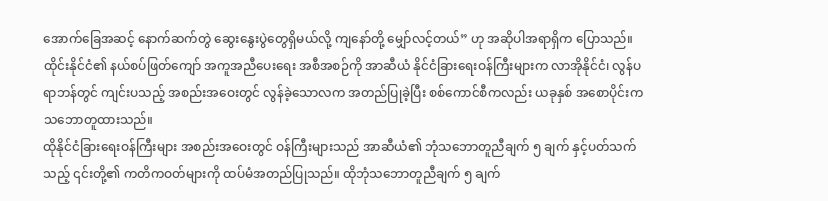အောက်ခြေအဆင့် နောက်ဆက်တွဲ ဆွေးနွေးပွဲတွေရှိမယ်လို့ ကျနော်တို့ မျှော်လင့်တယ်” ဟု အဆိုပါအရာရှိက ပြောသည်။
ထိုင်းနိုင်ငံ၏ နယ်စပ်ဖြတ်ကျော် အကူအညီပေးရေး အစီအစဉ်ကို အာဆီယံ နိုင်ငံခြားရေးဝန်ကြီးများက လာအိုနိုင်ငံ၊ လွန်ပရာဘန်တွင် ကျင်းပသည့် အစည်းအဝေးတွင် လွန်ခဲ့သောလက အတည်ပြုခဲ့ပြီး စစ်ကောင်စီကလည်း ယခုနှစ် အစောပိုင်းက သဘောတူထားသည်။
ထိုနိုင်ငံခြားရေးဝန်ကြီးများ အစည်းအဝေးတွင် ဝန်ကြီးများသည် အာဆီယံ၏ ဘုံသဘောတူညီချက် ၅ ချက် နှင့်ပတ်သက်သည့် ၎င်းတို့၏ ကတိကဝတ်များကို ထပ်မံအတည်ပြုသည်။ ထိုဘုံသဘောတူညီချက် ၅ ချက်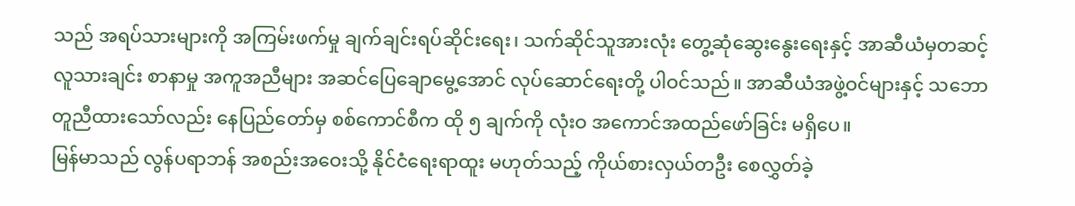သည် အရပ်သားများကို အကြမ်းဖက်မှု ချက်ချင်းရပ်ဆိုင်းရေး၊ သက်ဆိုင်သူအားလုံး တွေ့ဆုံဆွေးနွေးရေးနှင့် အာဆီယံမှတဆင့် လူသားချင်း စာနာမှု အကူအညီများ အဆင်ပြေချောမွေ့အောင် လုပ်ဆောင်ရေးတို့ ပါဝင်သည်။ အာဆီယံအဖွဲ့ဝင်များနှင့် သဘောတူညီထားသော်လည်း နေပြည်တော်မှ စစ်ကောင်စီက ထို ၅ ချက်ကို လုံးဝ အကောင်အထည်ဖော်ခြင်း မရှိပေ။
မြန်မာသည် လွန်ပရာဘန် အစည်းအဝေးသို့ နိုင်ငံရေးရာထူး မဟုတ်သည့် ကိုယ်စားလှယ်တဦး စေလွှတ်ခဲ့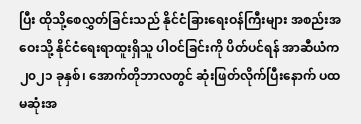ပြီး ထိုသို့စေလွှတ်ခြင်းသည် နိုင်ငံခြားရေးဝန်ကြီးများ အစည်းအဝေးသို့ နိုင်ငံရေးရာထူးရှိသူ ပါဝင်ခြင်းကို ပိတ်ပင်ရန် အာဆီယံက ၂၀၂၁ ခုနှစ်၊ အောက်တိုဘာလတွင် ဆုံးဖြတ်လိုက်ပြီးနောက် ပထမဆုံးအ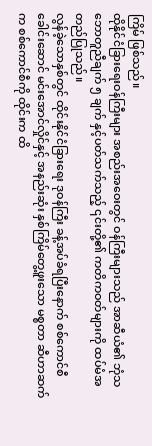ကြိမ် ဖြစ်သည်။
ထိုနိုင်ငံခြားရေးဝန်ကြီးများ အစည်းအဝေးတွင် ဝန်ကြီးများသည် အာဆီယံ၏ ဘုံသဘောတူညီချက် ၅ ချက် နှင့်ပတ်သက်သည့် ၎င်းတို့၏ ကတိကဝတ်များကို ထပ်မံအတည်ပြုသည်။
လွန်ခဲ့သောနှစ်တွင် ထိုင်းနိုင်ငံခြားရေး ဒုဝန်ကြီး ခန့်အပ်ခံရပြီးနောက် စစ်ကောင်စီခေါင်းဆောင် မင်းအောင်လှိုင်နှင့် အနည်းဆုံး နှစ်ကြိမ်တွေ့ဖူးသော မစ္စတာ ဆီဟာဆက်က စစ်ကောင်စီကို ထိုင်းက ထိ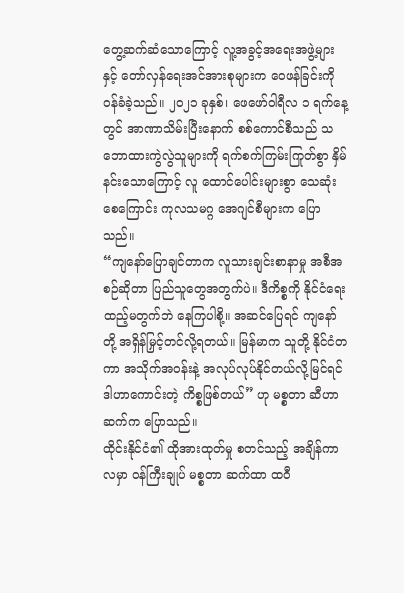တွေ့ဆက်ဆံသောကြောင့် လူ့အခွင့်အရေးအဖွဲ့များနှင့် တော်လှန်ရေးအင်အားစုများက ဝေဖန်ခြင်းကို ဝန်ခံခဲ့သည်။ ၂၀၂၁ ခုနှစ်၊ ဖေဖော်ဝါရီလ ၁ ရက်နေ့တွင် အာဏာသိမ်းပြီးနောက် စစ်ကောင်စီသည် သဘောထားကွဲလွဲသူများကို ရက်စက်ကြမ်းကြုတ်စွာ နှိမ်နင်းသောကြောင့် လူ ထောင်ပေါင်းများစွာ သေဆုံးစေကြောင်း ကုလသမဂ္ဂ အေဂျင်စီများက ပြောသည်။
“ကျနော်ပြောချင်တာက လူသားချင်းစာနာမှု အစီအစဉ်ဆိုတာ ပြည်သူတွေအတွက်ပဲ။ ဒီကိစ္စကို နိုင်ငံရေး ထည့်မတွက်ဘဲ နေကြပါစို့။ အဆင်ပြေရင် ကျနော်တို့ အရှိန်မြှင့်တင်လို့ရတယ်။ မြန်မာက သူတို့ နိုင်ငံတကာ အသိုက်အဝန်းနဲ့ အလုပ်လုပ်နိုင်တယ်လို့မြင်ရင် ဒါဟာကောင်းတဲ့ ကိစ္စဖြစ်တယ်” ဟု မစ္စတာ ဆီဟာဆက်က ပြောသည်။
ထိုင်းနိုင်ငံ၏ ထိုအားထုတ်မှု စတင်သည့် အချိန်ကာလမှာ ဝန်ကြီးချုပ် မစ္စတာ ဆက်ထာ ထဝီ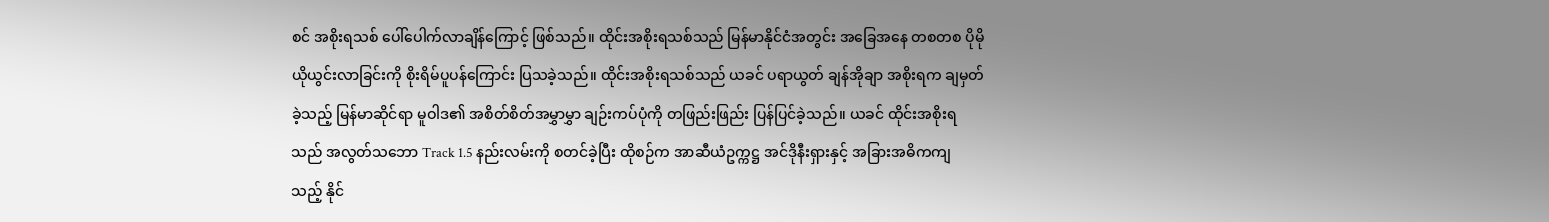စင် အစိုးရသစ် ပေါ်ပေါက်လာချိန်ကြောင့် ဖြစ်သည်။ ထိုင်းအစိုးရသစ်သည် မြန်မာနိုင်ငံအတွင်း အခြေအနေ တစတစ ပိုမိုယိုယွင်းလာခြင်းကို စိုးရိမ်ပူပန်ကြောင်း ပြသခဲ့သည်။ ထိုင်းအစိုးရသစ်သည် ယခင် ပရာယွတ် ချန်အိုချာ အစိုးရက ချမှတ်ခဲ့သည့် မြန်မာဆိုင်ရာ မူဝါဒ၏ အစိတ်စိတ်အမွှာမွှာ ချဉ်းကပ်ပုံကို တဖြည်းဖြည်း ပြန်ပြင်ခဲ့သည်။ ယခင် ထိုင်းအစိုးရသည် အလွတ်သဘော Track 1.5 နည်းလမ်းကို စတင်ခဲ့ပြီး ထိုစဉ်က အာဆီယံဥက္ကဋ္ဌ အင်ဒိုနီးရှားနှင့် အခြားအဓိကကျသည့် နိုင်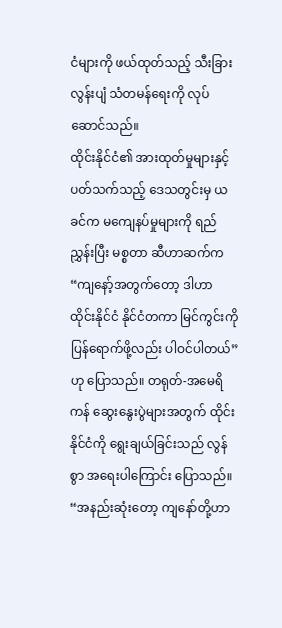ငံများကို ဖယ်ထုတ်သည့် သီးခြား လွန်းပျံ သံတမန်ရေးကို လုပ်ဆောင်သည်။
ထိုင်းနိုင်ငံ၏ အားထုတ်မှုများနှင့် ပတ်သက်သည့် ဒေသတွင်းမှ ယခင်က မကျေနပ်မှုများကို ရည်ညွှန်းပြီး မစ္စတာ ဆီဟာဆက်က “ကျနော့်အတွက်တော့ ဒါဟာ ထိုင်းနိုင်ငံ နိုင်ငံတကာ မြင်ကွင်းကို ပြန်ရောက်ဖို့လည်း ပါဝင်ပါတယ်” ဟု ပြောသည်။ တရုတ်-အမေရိကန် ဆွေးနွေးပွဲများအတွက် ထိုင်းနိုင်ငံကို ရွေးချယ်ခြင်းသည် လွန်စွာ အရေးပါကြောင်း ပြောသည်။ “အနည်းဆုံးတော့ ကျနော်တို့ဟာ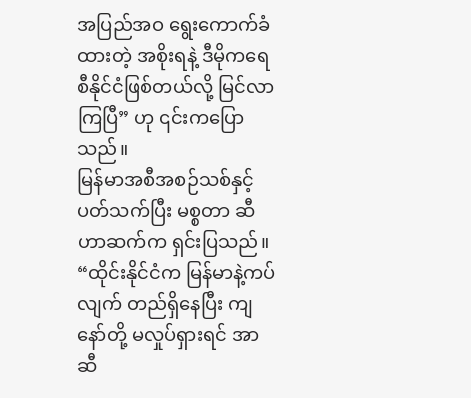အပြည်အဝ ရွေးကောက်ခံထားတဲ့ အစိုးရနဲ့ ဒီမိုကရေစီနိုင်ငံဖြစ်တယ်လို့ မြင်လာကြပြီ” ဟု ၎င်းကပြောသည်။
မြန်မာအစီအစဉ်သစ်နှင့် ပတ်သက်ပြီး မစ္စတာ ဆီဟာဆက်က ရှင်းပြသည်။ “ထိုင်းနိုင်ငံက မြန်မာနဲ့ကပ်လျက် တည်ရှိနေပြီး ကျနော်တို့ မလှုပ်ရှားရင် အာဆီ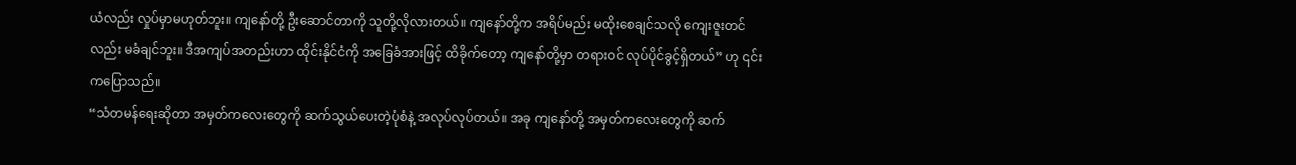ယံလည်း လှုပ်မှာမဟုတ်ဘူး။ ကျနော်တို့ ဦးဆောင်တာကို သူတို့လိုလားတယ်။ ကျနော်တို့က အရိပ်မည်း မထိုးစေချင်သလို ကျေးဇူးတင်လည်း မခံချင်ဘူး။ ဒီအကျပ်အတည်းဟာ ထိုင်းနိုင်ငံကို အခြေခံအားဖြင့် ထိခိုက်တော့ ကျနော်တို့မှာ တရားဝင် လုပ်ပိုင်ခွင့်ရှိတယ်” ဟု ၎င်းကပြောသည်။
“သံတမန်ရေးဆိုတာ အမှတ်ကလေးတွေကို ဆက်သွယ်ပေးတဲ့ပုံစံနဲ့ အလုပ်လုပ်တယ်။ အခု ကျနော်တို့ အမှတ်ကလေးတွေကို ဆက်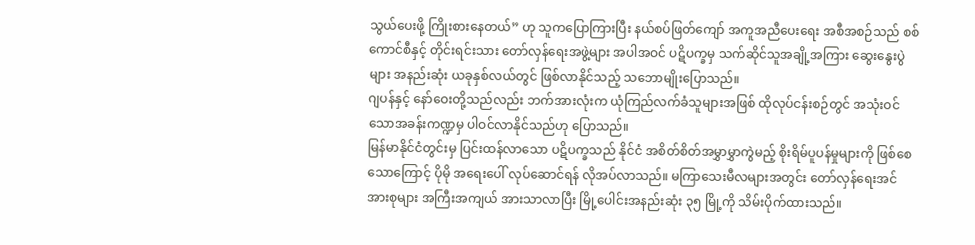သွယ်ပေးဖို့ ကြိုးစားနေတယ်” ဟု သူကပြောကြားပြီး နယ်စပ်ဖြတ်ကျော် အကူအညီပေးရေး အစီအစဉ်သည် စစ်ကောင်စီနှင့် တိုင်းရင်းသား တော်လှန်ရေးအဖွဲ့များ အပါအဝင် ပဋိပက္ခမှ သက်ဆိုင်သူအချို့အကြား ဆွေးနွေးပွဲများ အနည်းဆုံး ယခုနှစ်လယ်တွင် ဖြစ်လာနိုင်သည့် သဘောမျိုးပြောသည်။
ဂျပန်နှင့် နော်ဝေးတို့သည်လည်း ဘက်အားလုံးက ယုံကြည်လက်ခံသူများအဖြစ် ထိုလုပ်ငန်းစဉ်တွင် အသုံးဝင်သောအခန်းကဏ္ဍမှ ပါဝင်လာနိုင်သည်ဟု ပြောသည်။
မြန်မာနိုင်ငံတွင်းမှ ပြင်းထန်လာသော ပဋိပက္ခသည် နိုင်ငံ အစိတ်စိတ်အမွှာမွှာကွဲမည့် စိုးရိမ်ပူပန်မှုများကို ဖြစ်စေသောကြောင့် ပိုမို အရေးပေါ် လုပ်ဆောင်ရန် လိုအပ်လာသည်။ မကြာသေးမီလများအတွင်း တော်လှန်ရေးအင်အားစုများ အကြီးအကျယ် အားသာလာပြီး မြို့ပေါင်းအနည်းဆုံး ၃၅ မြို့ကို သိမ်းပိုက်ထားသည်။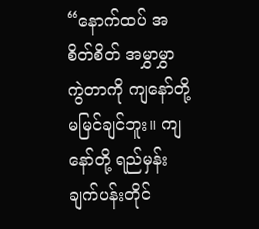“နောက်ထပ် အစိတ်စိတ် အမွှာမွှာကွဲတာကို ကျနော်တို့ မမြင်ချင်ဘူး။ ကျနော်တို့ ရည်မှန်းချက်ပန်းတိုင်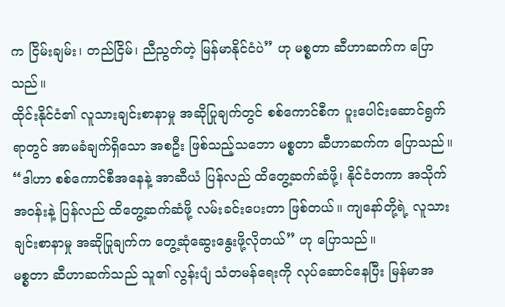က ငြိမ်းချမ်း၊ တည်ငြိမ်၊ ညီညွတ်တဲ့ မြန်မာနိုင်ငံပဲ” ဟု မစ္စတာ ဆီဟာဆက်က ပြောသည်။
ထိုင်းနိုင်ငံ၏ လူသားချင်းစာနာမှု အဆိုပြုချက်တွင် စစ်ကောင်စီက ပူးပေါင်းဆောင်ရွက်ရာတွင် အာမခံချက်ရှိသော အစဦး ဖြစ်သည့်သဘော မစ္စတာ ဆီဟာဆက်က ပြောသည်။ “ဒါဟာ စစ်ကောင်စီအနေနဲ့ အာဆီယံ ပြန်လည် ထိတွေ့ဆက်ဆံဖို့၊ နိုင်ငံတကာ အသိုက်အဝန်းနဲ့ ပြန်လည် ထိတွေ့ဆက်ဆံဖို့ လမ်းခင်းပေးတာ ဖြစ်တယ်။ ကျနော်တို့ရဲ့ လူသားချင်းစာနာမှု အဆိုပြုချက်က တွေ့ဆုံဆွေးနွေးဖို့လိုတယ်” ဟု ပြောသည်။
မစ္စတာ ဆီဟာဆက်သည် သူ၏ လွန်းပျံ သံတမန်ရေးကို လုပ်ဆောင်နေပြီး မြန်မာအ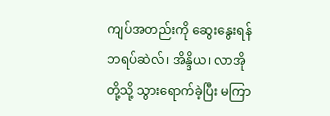ကျပ်အတည်းကို ဆွေးနွေးရန် ဘရပ်ဆဲလ်၊ အိန္ဒိယ၊ လာအိုတို့သို့ သွားရောက်ခဲ့ပြီး မကြာ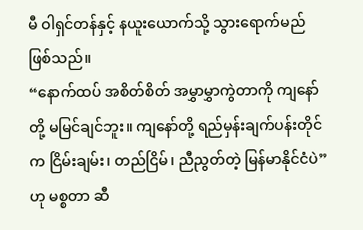မီ ဝါရှင်တန်နှင့် နယူးယောက်သို့ သွားရောက်မည် ဖြစ်သည်။
“နောက်ထပ် အစိတ်စိတ် အမွှာမွှာကွဲတာကို ကျနော်တို့ မမြင်ချင်ဘူး။ ကျနော်တို့ ရည်မှန်းချက်ပန်းတိုင်က ငြိမ်းချမ်း၊ တည်ငြိမ်၊ ညီညွတ်တဲ့ မြန်မာနိုင်ငံပဲ” ဟု မစ္စတာ ဆီ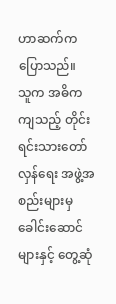ဟာဆက်က ပြောသည်။
သူက အဓိကကျသည့် တိုင်းရင်းသားတော်လှန်ရေး အဖွဲ့အစည်းများမှ ခေါင်းဆောင်များနှင့် တွေ့ဆုံ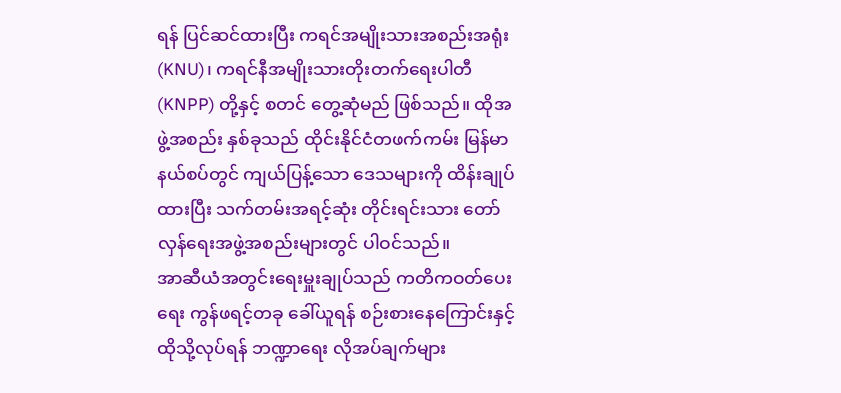ရန် ပြင်ဆင်ထားပြီး ကရင်အမျိုးသားအစည်းအရုံး (KNU)၊ ကရင်နီအမျိုးသားတိုးတက်ရေးပါတီ (KNPP) တို့နှင့် စတင် တွေ့ဆုံမည် ဖြစ်သည်။ ထိုအဖွဲ့အစည်း နှစ်ခုသည် ထိုင်းနိုင်ငံတဖက်ကမ်း မြန်မာနယ်စပ်တွင် ကျယ်ပြန့်သော ဒေသများကို ထိန်းချုပ်ထားပြီး သက်တမ်းအရင့်ဆုံး တိုင်းရင်းသား တော်လှန်ရေးအဖွဲ့အစည်းများတွင် ပါဝင်သည်။
အာဆီယံအတွင်းရေးမှူးချုပ်သည် ကတိကဝတ်ပေးရေး ကွန်ဖရင့်တခု ခေါ်ယူရန် စဉ်းစားနေကြောင်းနှင့် ထိုသို့လုပ်ရန် ဘဏ္ဍာရေး လိုအပ်ချက်များ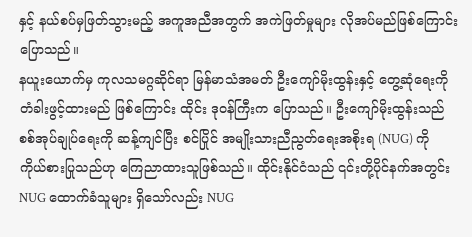နှင့် နယ်စပ်မှဖြတ်သွားမည့် အကူအညီအတွက် အကဲဖြတ်မှုများ လိုအပ်မည်ဖြစ်ကြောင်း ပြောသည်။
နယူးယောက်မှ ကုလသမဂ္ဂဆိုင်ရာ မြန်မာသံအမတ် ဦးကျော်မိုးထွန်းနှင့် တွေ့ဆုံရေးကို တံခါးဖွင့်ထားမည် ဖြစ်ကြောင်း ထိုင်း ဒုဝန်ကြီးက ပြောသည်။ ဦးကျော်မိုးထွန်းသည် စစ်အုပ်ချုပ်ရေးကို ဆန့်ကျင်ပြီး စင်ပြိုင် အမျိုးသားညီညွတ်ရေးအစိုးရ (NUG) ကို ကိုယ်စားပြုသည်ဟု ကြေညာထားသူဖြစ်သည်။ ထိုင်းနိုင်ငံသည် ၎င်းတို့ပိုင်နက်အတွင်း NUG ထောက်ခံသူများ ရှိသော်လည်း NUG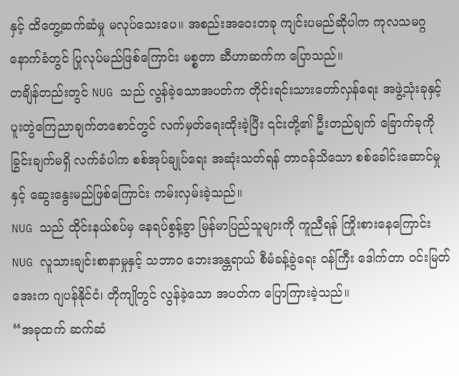နှင့် ထိတွေ့ဆက်ဆံမှု မလုပ်သေးပေ။ အစည်းအဝေးတခု ကျင်းပမည်ဆိုပါက ကုလသမဂ္ဂနောက်ခံတွင် ပြုလုပ်မည်ဖြစ်ကြောင်း မစ္စတာ ဆီဟာဆက်က ပြောသည်။
တချိန်တည်းတွင် NUG သည် လွန်ခဲ့သောအပတ်က တိုင်းရင်းသားတော်လှန်ရေး အဖွဲ့သုံးခုနှင့် ပူးတွဲကြေညာချက်တစောင်တွင် လက်မှတ်ရေးထိုးခဲ့ပြီး ၎င်းတို့၏ ဦးတည်ချက် ခြောက်ခုကို ခြွင်းချက်မရှိ လက်ခံပါက စစ်အုပ်ချုပ်ရေး အဆုံးသတ်ရန် တာဝန်သိသော စစ်ခေါင်းဆောင်မှုနှင့် ဆွေးနွေးမည်ဖြစ်ကြောင်း ကမ်းလှမ်းခဲ့သည်။
NUG သည် ထိုင်းနယ်စပ်မှ နေရပ်စွန့်ခွာ မြန်မာပြည်သူများကို ကူညီရန် ကြိုးစားနေကြောင်း NUG လူသားချင်းစာနာမှုနှင့် သဘာဝ ဘေးအန္တရာယ် စီမံခန့်ခွဲရေး ဝန်ကြီး ဒေါက်တာ ဝင်းမြတ်အေးက ဂျပန်နိုင်ငံ၊ တိုကျိုတွင် လွန်ခဲ့သော အပတ်က ပြောကြားခဲ့သည်။
“အခုထက် ဆက်ဆံ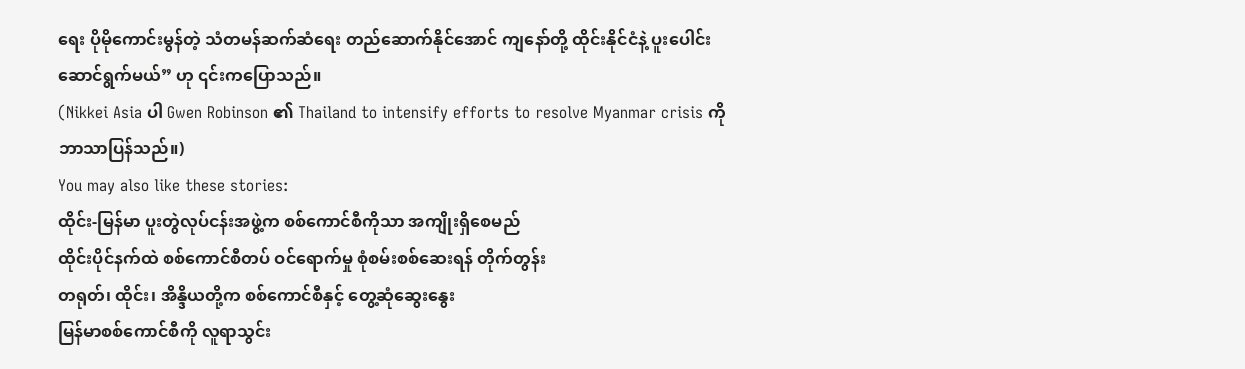ရေး ပိုမိုကောင်းမွန်တဲ့ သံတမန်ဆက်ဆံရေး တည်ဆောက်နိုင်အောင် ကျနော်တို့ ထိုင်းနိုင်ငံနဲ့ ပူးပေါင်းဆောင်ရွက်မယ်” ဟု ၎င်းကပြောသည်။
(Nikkei Asia ပါ Gwen Robinson ၏ Thailand to intensify efforts to resolve Myanmar crisis ကို ဘာသာပြန်သည်။)
You may also like these stories:
ထိုင်း-မြန်မာ ပူးတွဲလုပ်ငန်းအဖွဲ့က စစ်ကောင်စီကိုသာ အကျိုးရှိစေမည်
ထိုင်းပိုင်နက်ထဲ စစ်ကောင်စီတပ် ဝင်ရောက်မှု စုံစမ်းစစ်ဆေးရန် တိုက်တွန်း
တရုတ်၊ ထိုင်း၊ အိန္ဒိယတို့က စစ်ကောင်စီနှင့် တွေ့ဆုံဆွေးနွေး
မြန်မာစစ်ကောင်စီကို လူရာသွင်း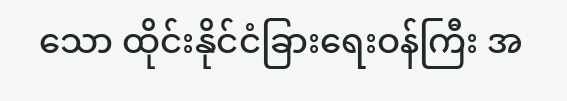သော ထိုင်းနိုင်ငံခြားရေးဝန်ကြီး အ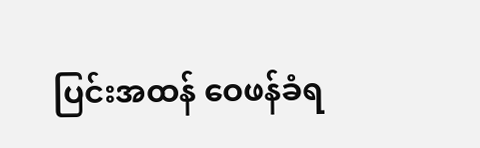ပြင်းအထန် ဝေဖန်ခံရ